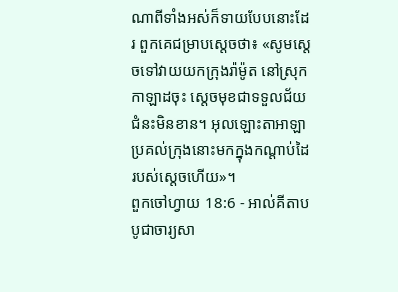ណាពីទាំងអស់ក៏ទាយបែបនោះដែរ ពួកគេជម្រាបស្តេចថា៖ «សូមស្តេចទៅវាយយកក្រុងរ៉ាម៉ូត នៅស្រុកកាឡាដចុះ ស្តេចមុខជាទទួលជ័យជំនះមិនខាន។ អុលឡោះតាអាឡាប្រគល់ក្រុងនោះមកក្នុងកណ្តាប់ដៃរបស់ស្តេចហើយ»។
ពួកចៅហ្វាយ 18:6 - អាល់គីតាប បូជាចារ្យសា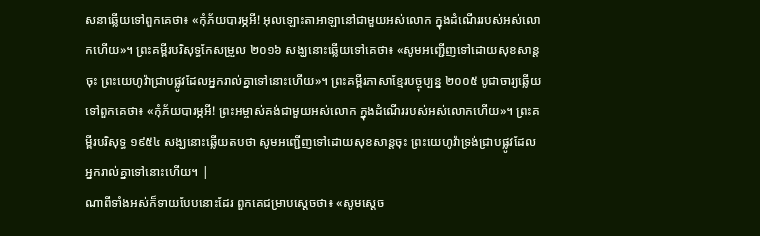សនាឆ្លើយទៅពួកគេថា៖ «កុំភ័យបារម្ភអី! អុលឡោះតាអាឡានៅជាមួយអស់លោក ក្នុងដំណើររបស់អស់លោកហើយ»។ ព្រះគម្ពីរបរិសុទ្ធកែសម្រួល ២០១៦ សង្ឃនោះឆ្លើយទៅគេថា៖ «សូមអញ្ជើញទៅដោយសុខសាន្តចុះ ព្រះយេហូវ៉ាជ្រាបផ្លូវដែលអ្នករាល់គ្នាទៅនោះហើយ»។ ព្រះគម្ពីរភាសាខ្មែរបច្ចុប្បន្ន ២០០៥ បូជាចារ្យឆ្លើយទៅពួកគេថា៖ «កុំភ័យបារម្ភអី! ព្រះអម្ចាស់គង់ជាមួយអស់លោក ក្នុងដំណើររបស់អស់លោកហើយ»។ ព្រះគម្ពីរបរិសុទ្ធ ១៩៥៤ សង្ឃនោះឆ្លើយតបថា សូមអញ្ជើញទៅដោយសុខសាន្តចុះ ព្រះយេហូវ៉ាទ្រង់ជ្រាបផ្លូវដែលអ្នករាល់គ្នាទៅនោះហើយ។ |
ណាពីទាំងអស់ក៏ទាយបែបនោះដែរ ពួកគេជម្រាបស្តេចថា៖ «សូមស្តេច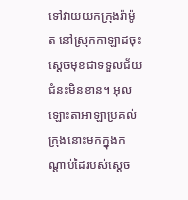ទៅវាយយកក្រុងរ៉ាម៉ូត នៅស្រុកកាឡាដចុះ ស្តេចមុខជាទទួលជ័យជំនះមិនខាន។ អុលឡោះតាអាឡាប្រគល់ក្រុងនោះមកក្នុងកណ្តាប់ដៃរបស់ស្តេច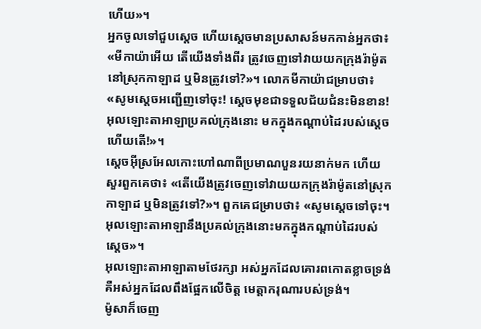ហើយ»។
អ្នកចូលទៅជួបស្តេច ហើយស្តេចមានប្រសាសន៍មកកាន់អ្នកថា៖ «មីកាយ៉ាអើយ តើយើងទាំងពីរ ត្រូវចេញទៅវាយយកក្រុងរ៉ាម៉ូត នៅស្រុកកាឡាដ ឬមិនត្រូវទៅ?»។ លោកមីកាយ៉ាជម្រាបថា៖ «សូមស្តេចអញ្ជើញទៅចុះ! ស្តេចមុខជាទទួលជ័យជំនះមិនខាន! អុលឡោះតាអាឡាប្រគល់ក្រុងនោះ មកក្នុងកណ្តាប់ដៃរបស់ស្តេចហើយតើ!»។
ស្តេចអ៊ីស្រអែលកោះហៅណាពីប្រមាណបួនរយនាក់មក ហើយសួរពួកគេថា៖ «តើយើងត្រូវចេញទៅវាយយកក្រុងរ៉ាម៉ូតនៅស្រុកកាឡាដ ឬមិនត្រូវទៅ?»។ ពួកគេជម្រាបថា៖ «សូមស្តេចទៅចុះ។ អុលឡោះតាអាឡានឹងប្រគល់ក្រុងនោះមកក្នុងកណ្តាប់ដៃរបស់ស្តេច»។
អុលឡោះតាអាឡាតាមថែរក្សា អស់អ្នកដែលគោរពកោតខ្លាចទ្រង់ គឺអស់អ្នកដែលពឹងផ្អែកលើចិត្ត មេត្តាករុណារបស់ទ្រង់។
ម៉ូសាក៏ចេញ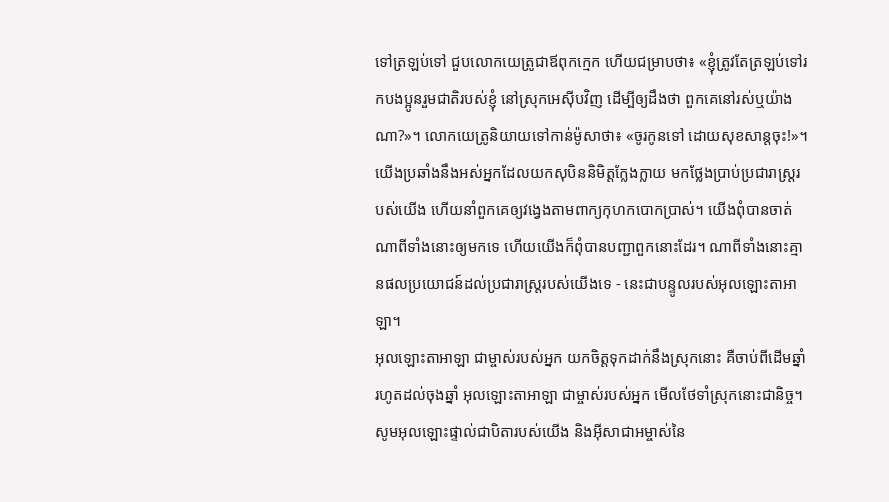ទៅត្រឡប់ទៅ ជួបលោកយេត្រូជាឪពុកក្មេក ហើយជម្រាបថា៖ «ខ្ញុំត្រូវតែត្រឡប់ទៅរកបងប្អូនរួមជាតិរបស់ខ្ញុំ នៅស្រុកអេស៊ីបវិញ ដើម្បីឲ្យដឹងថា ពួកគេនៅរស់ឬយ៉ាងណា?»។ លោកយេត្រូនិយាយទៅកាន់ម៉ូសាថា៖ «ចូរកូនទៅ ដោយសុខសាន្តចុះ!»។
យើងប្រឆាំងនឹងអស់អ្នកដែលយកសុបិននិមិត្តក្លែងក្លាយ មកថ្លែងប្រាប់ប្រជារាស្ត្ររបស់យើង ហើយនាំពួកគេឲ្យវង្វេងតាមពាក្យកុហកបោកប្រាស់។ យើងពុំបានចាត់ណាពីទាំងនោះឲ្យមកទេ ហើយយើងក៏ពុំបានបញ្ជាពួកនោះដែរ។ ណាពីទាំងនោះគ្មានផលប្រយោជន៍ដល់ប្រជារាស្ត្ររបស់យើងទេ - នេះជាបន្ទូលរបស់អុលឡោះតាអាឡា។
អុលឡោះតាអាឡា ជាម្ចាស់របស់អ្នក យកចិត្តទុកដាក់នឹងស្រុកនោះ គឺចាប់ពីដើមឆ្នាំរហូតដល់ចុងឆ្នាំ អុលឡោះតាអាឡា ជាម្ចាស់របស់អ្នក មើលថែទាំស្រុកនោះជានិច្ច។
សូមអុលឡោះផ្ទាល់ជាបិតារបស់យើង និងអ៊ីសាជាអម្ចាស់នៃ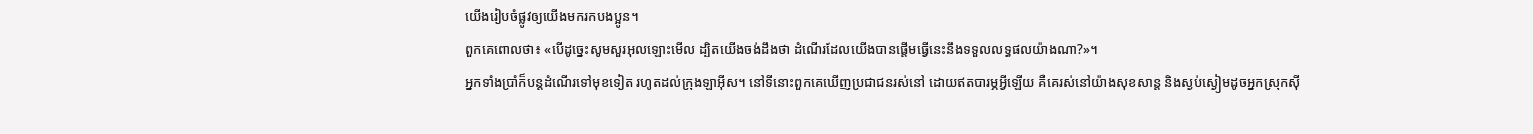យើងរៀបចំផ្លូវឲ្យយើងមករកបងប្អូន។
ពួកគេពោលថា៖ «បើដូច្នេះសូមសួរអុលឡោះមើល ដ្បិតយើងចង់ដឹងថា ដំណើរដែលយើងបានផ្តើមធ្វើនេះនឹងទទួលលទ្ធផលយ៉ាងណា?»។
អ្នកទាំងប្រាំក៏បន្តដំណើរទៅមុខទៀត រហូតដល់ក្រុងឡាអ៊ីស។ នៅទីនោះពួកគេឃើញប្រជាជនរស់នៅ ដោយឥតបារម្ភអ្វីឡើយ គឺគេរស់នៅយ៉ាងសុខសាន្ត និងស្ងប់ស្ងៀមដូចអ្នកស្រុកស៊ី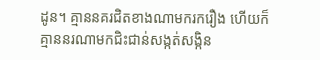ដូន។ គ្មាននគរជិតខាងណាមករករឿង ហើយក៏គ្មាននរណាមកជិះជាន់សង្កត់សង្កិន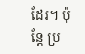ដែរ។ ប៉ុន្តែ ប្រ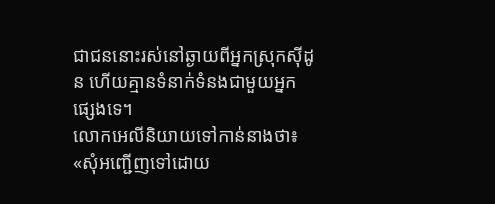ជាជននោះរស់នៅឆ្ងាយពីអ្នកស្រុកស៊ីដូន ហើយគ្មានទំនាក់ទំនងជាមួយអ្នកផ្សេងទេ។
លោកអេលីនិយាយទៅកាន់នាងថា៖ «សុំអញ្ជើញទៅដោយ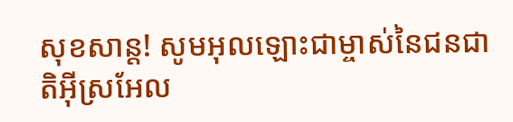សុខសាន្ត! សូមអុលឡោះជាម្ចាស់នៃជនជាតិអ៊ីស្រអែល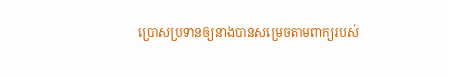ប្រោសប្រទានឲ្យនាងបានសម្រេចតាមពាក្យរបស់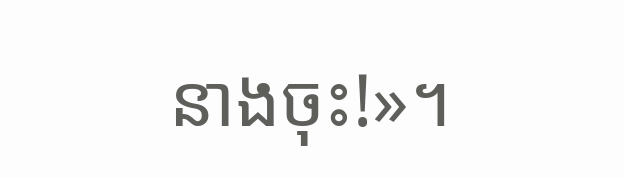នាងចុះ!»។